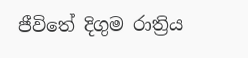ජීවිතේ දිගුම රාත්‍රිය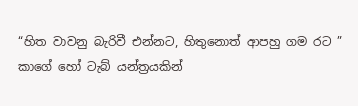“හිත වාවනු බැරිවී එන්නට, හිතුනොත් ආපහු ගම රට ” කාගේ හෝ ටැබ් යන්ත්‍රයකින්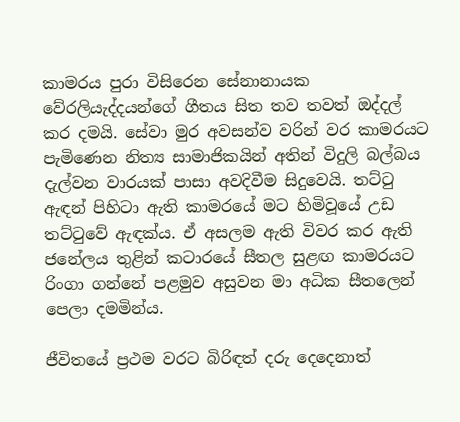කාමරය පුරා විසිරෙන සේනානායක වේරලියැද්දයන්ගේ ගීතය සිත තව තවත් ඔද්දල් කර දමයි. සේවා මුර අවසන්ව වරින් වර කාමරයට පැමිණෙන නිත්‍ය සාමාජිකයින් අතින් විදුලි බල්බය දැල්වන වාරයක් පාසා අවදිවීම සිදුවෙයි. තට්ටු ඇඳන් පිහිටා ඇති කාමරයේ මට හිමිවූයේ උඩ තට්ටුවේ ඇඳක්ය. ඒ අසලම ඇති විවර කර ඇති ජනේලය තුළින් කටාරයේ සීතල සුළඟ කාමරයට රිංගා ගන්නේ පළමුව අසුවන මා අධික සීතලෙන් පෙලා දමමින්ය.

ජීවිතයේ ප්‍රථම වරට බිරිඳත් දරු දෙදෙනාත්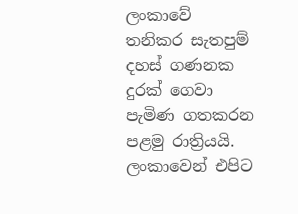ලංකාවේ තනිකර සැතපුම් දහස් ගණනක දුරක් ගෙවා පැමිණ ගතකරන පළමු රාත්‍රියයි. ලංකාවෙන් එපිට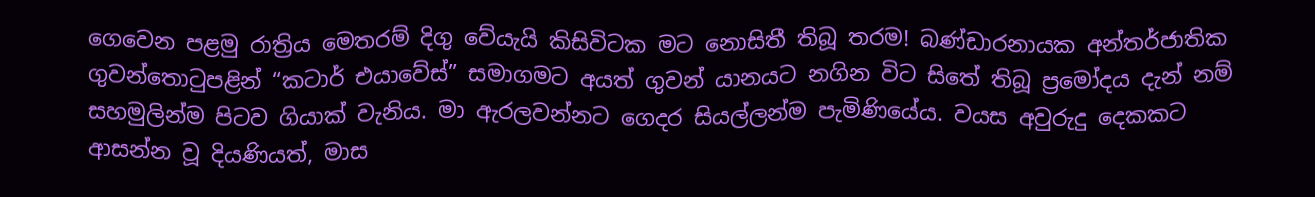ගෙවෙන පළමු රාත්‍රිය මෙතරම් දිගු වේයැයි කිසිවිටක මට නොසිතී තිබූ තරම! බණ්ඩාරනායක අන්තර්ජාතික ගුවන්තොටුපළින් “කටාර් එයාවේස්” සමාගමට අයත් ගුවන් යානයට නගින විට සිතේ තිබූ ප්‍රමෝදය දැන් නම් සහමුලින්ම පිටව ගියාක් වැනිය. මා ඇරලවන්නට ගෙදර සියල්ලන්ම පැමිණියේය. වයස අවුරුදු දෙකකට ආසන්න වූ දියණියත්, මාස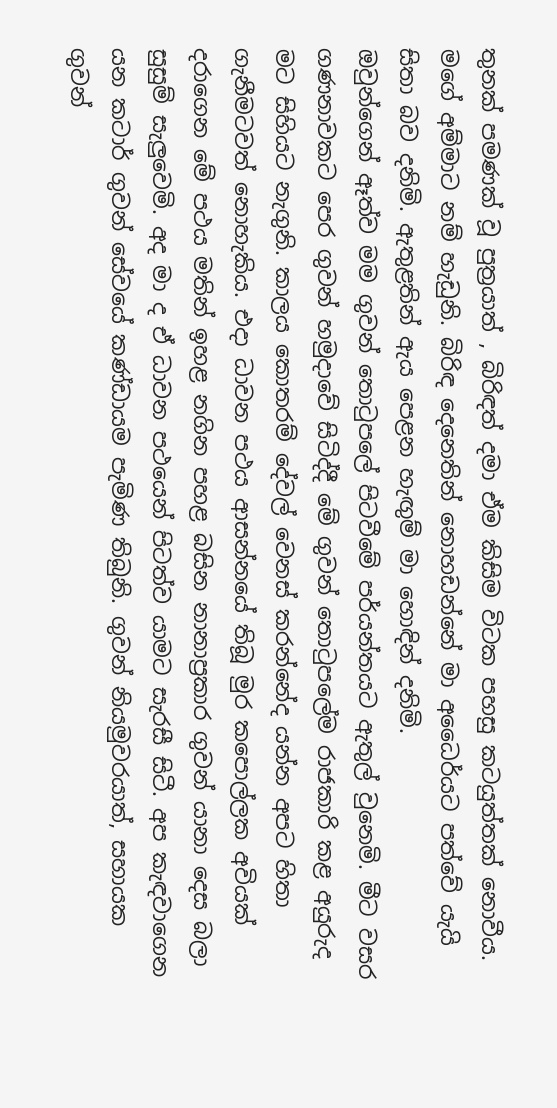තුනක් පමණක් වූ පුත්‍රයාත් , බිරිඳත් දමා ඒම කිසිම විටක පහසු කටයුත්තක් නොවීය. මගේ අම්මාට නම් හැඩුනි. බිරිඳ දෙනෙතින් නොහඩන්නේ මා අධෛර්යට පත්වේ යැයි සිතා බව දනිමි. ඇතුළතින් ඇය පෙළන හැඟුම් මා හොඳින් දනිමි.
ඔවුන්ගෙන් ඈත්ව මම ගුවන් තොටුපලේ පිටවීමේ පර්යන්තයට ඇතුල් වුනෙමි. මීට වසර ගණනාවකට පෙර ගුවන් හමුදාවේ සිටිද්දී මේ ගුවන් තොටුපලේම රාජකාරි කළ අයුරුද මට සිහියට නැගුනි. කාලය කොතරම් දේවල් වෙනස් කරන්නේද යන්න අපට හිතා ගැනීමටවත් නොහැකිය. එදා ධාවන පථය ආසන්නයේ තිබූ මුර කපොල්ලක අවියක් දරාගෙන මේ පථය මතින් ඉහළ නගින පහළ බසින නානාප්‍රකාර ගුවන් යානා දෙස බලා සුසුම් සැලුවෙමි. අද මා ද ඒ ධාවන පථයෙන් පිටත්ව යාමට සැරසී සිටී. අප කැඳවාගෙන යන කටාර් ගුවන් සේවයේ කණ්ඩායම පැමිණ තිබුනි. ගුවන් නියමුවරයාත්, සහායක ගුවන්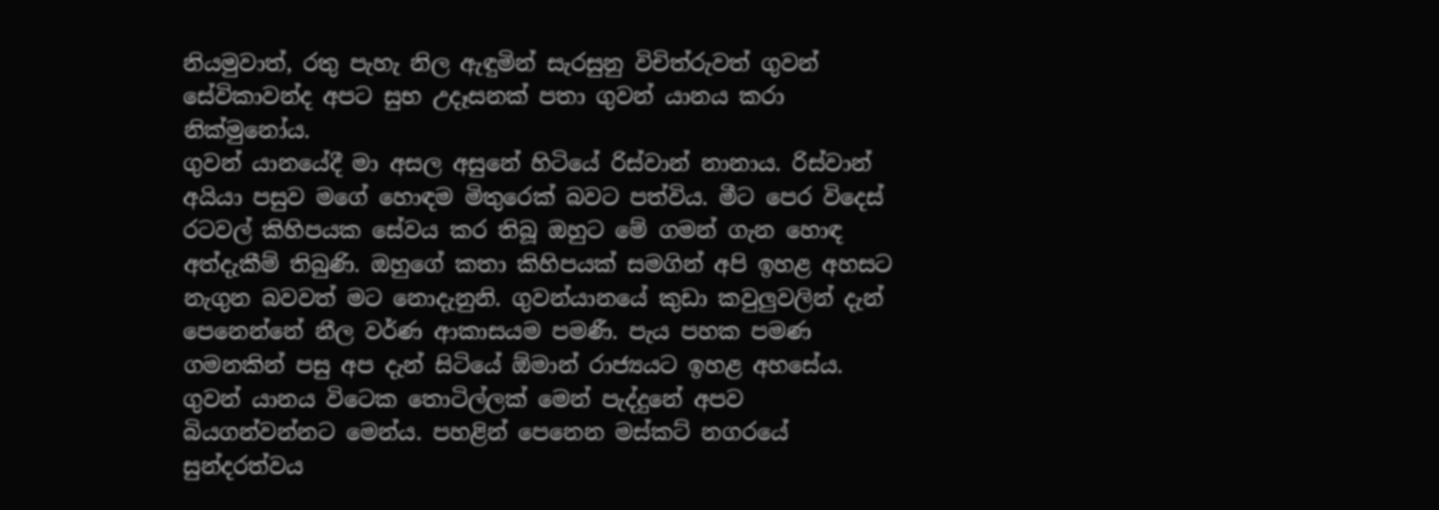නියමුවාත්, රතු පැහැ නිල ඇඳුමින් සැරසුනු විචිත්රුවත් ගුවන් සේවිකාවන්ද අපට සුභ උදෑසනක් පතා ගුවන් යානය කරා නික්මුනෝය.
ගුවන් යානයේදී මා අසල අසුනේ හිටියේ රිස්වාන් නානාය. රිස්වාන් අයියා පසුව මගේ හොඳම මිතුරෙක් බවට පත්විය. මීට පෙර විදෙස් රටවල් කිහිපයක සේවය කර තිබූ ඔහුට මේ ගමන් ගැන හොඳ අත්දැකීම් තිබුණි. ඔහුගේ කතා කිහිපයක් සමගින් අපි ඉහළ අහසට නැගුන බවවත් මට නොදැනුනි. ගුවන්යානයේ කුඩා කවුලුවලින් දැන් පෙනෙන්නේ නීල වර්ණ ආකාසයම පමණී. පැය පහක පමණ ගමනකින් පසු අප දැන් සිටියේ ඕමාන් රාජ්‍යයට ඉහළ අහසේය. ගුවන් යානය විටෙක තොටිල්ලක් මෙන් පැද්දුනේ අපව බියගන්වන්නට මෙන්ය. පහළින් පෙනෙන මස්කට් නගරයේ සුන්දරත්වය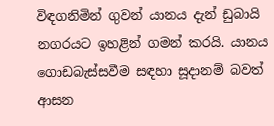විඳගනිමින් ගුවන් යානය දැන් ඩුබායි නගරයට ඉහළින් ගමන් කරයි. යානය ගොඩබැස්සවීම සඳහා සූදානම් බවත් ආසන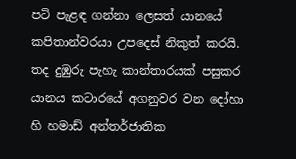පටි පැළඳ ගන්නා ලෙසත් යානයේ කපිතාන්වරයා උපදෙස් නිකුත් කරයි.
තද දුඹුරු පැහැ කාන්තාරයක් පසුකර යානය කටාරයේ අගනුවර වන දෝහා හි හමාඩ් අන්තර්ජාතික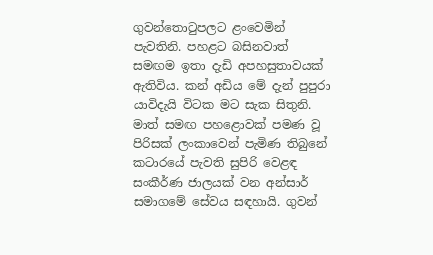ගුවන්තොටුපලට ළංවෙමින් පැවතිනි. පහළට බසිනවාත් සමඟම ඉතා දැඩි අපහසුතාවයක් ඇතිවිය. කන් අඩිය මේ දැන් පුපුරා යාවිදැයි විටක මට සැක සිතුනි. මාත් සමඟ පහළොවක් පමණ වූ පිරිසක් ලංකාවෙන් පැමිණ තිබුනේ කටාරයේ පැවති සුපිරි වෙළඳ සංකීර්ණ ජාලයක් වන අන්සාර් සමාගමේ සේවය සඳහායි. ගුවන්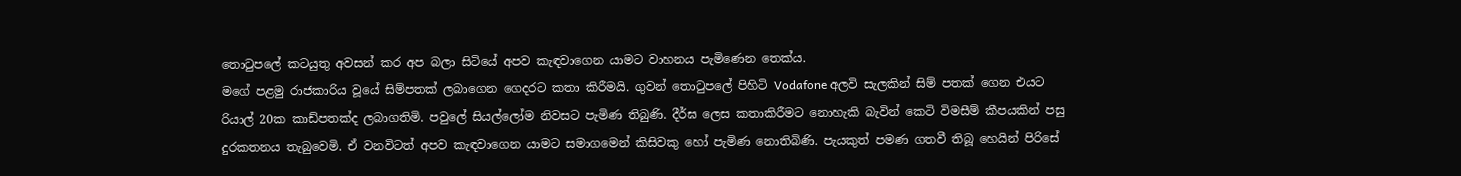තොටුපලේ කටයුතු අවසන් කර අප බලා සිටියේ අපව කැඳවාගෙන යාමට වාහනය පැමිණෙන තෙක්ය.
මගේ පළමු රාජකාරිය වූයේ සිම්පතක් ලබාගෙන ගෙදරට කතා කිරීමයි. ගුවන් තොටුපලේ පිහිටි Vodafone අලවි සැලකින් සිම් පතක් ගෙන එයට රියාල් 20ක කාඩ්පතක්ද ලබාගතිමි. පවුලේ සියල්ලෝම නිවසට පැමිණ තිබුණි. දීර්ඝ ලෙස කතාකිරීමට නොහැකි බැවින් කෙටි විමසීම් කීපයකින් පසු දුරකතනය තැබුවෙමි. ඒ වනවිටත් අපව කැඳවාගෙන යාමට සමාගමෙන් කිසිවකු හෝ පැමිණ නොතිබිණි. පැයකුත් පමණ ගතවී තිබූ හෙයින් පිරිසේ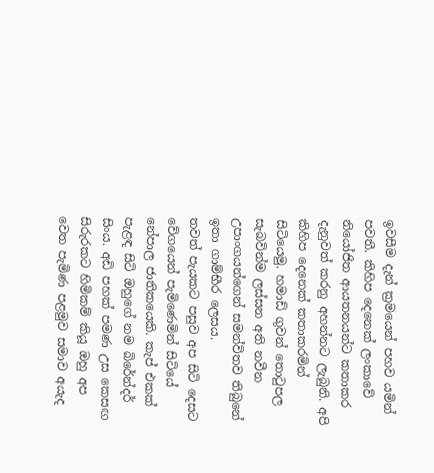ඉවසීම දැන් ක්‍රමයෙන් පහව යමින් පවතී. කිහිප දෙනෙක් ලංකාවේ නියෝජිත ආයතනයන්ට කතාකර දැනුවත් කරනු අහන්නට ලැබුනි. අපි කිහිප දෙනෙක් කතාකරමින් සිටියෙමු. හමාඩ් ගුවන් තොටුපල සැබවින්ම ලස්සන අති නවීන උපාංගයන්ගෙන් සමන්විතව තිබුනේ ඉතා ගාම්භීර ලෙසය.
තවත් පැයකට පසුව අප සිටි දෙසට වේගයෙන් පැමිණෙමින් සිටියේ නේපාල ජාතිකයෙකි. කැප් එකක් පැළඳ සිටි ඔහුගේ නම බිරේන්දර් සිංය. අඩි පහක් පමණ උස කෙසඟ සිරුරකට හිමිකම් කියූ ඔහු අප වෙත පැමිණ පළමුව සමාව අයැද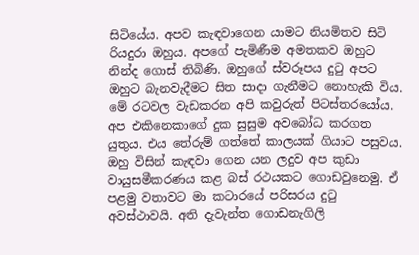සිටියේය. අපව කැඳවාගෙන යාමට නියමිතව සිටි රියදුරා ඔහුය. අපගේ පැමිණීම අමතකව ඔහුට නින්ද ගොස් තිබිණි. ඔහුගේ ස්වරූපය දුටු අපට ඔහුට බැනවැදීමට සිත සාදා ගැනීමට නොහැකි විය. මේ රටවල වැඩකරන අපි කවුරුත් පිටස්තරයෝය. අප එකිනෙකාගේ දුක සුසුම අවබෝධ කරගත යුතුය. එය තේරුම් ගත්තේ කාලයක් ගියාට පසුවය.
ඔහු විසින් කැඳවා ගෙන යන ලදුව අප කුඩා වායුසමීකරණය කළ බස් රථයකට ගොඩවුනෙමු. ඒ පළමු වතාවට මා කටාරයේ පරිසරය දුටු අවස්ථාවයි. අති දැවැන්ත ගොඩනැගිලි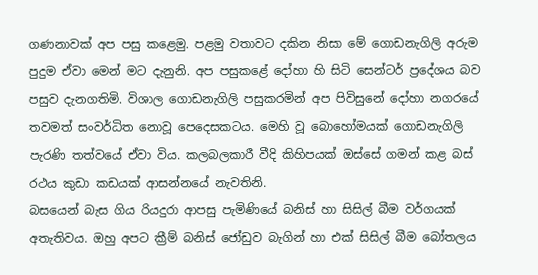ගණනාවක් අප පසු කළෙමු. පළමු වතාවට දකින නිසා මේ ගොඩනැගිලි අරුම පුදුම ඒවා මෙන් මට දැනුනි. අප පසුකළේ දෝහා හි සිටි සෙන්ටර් ප්‍රදේශය බව පසුව දැනගතිමි. විශාල ගොඩනැගිලි පසුකරමින් අප පිවිසුනේ දෝහා නගරයේ තවමත් සංවර්ධිත නොවූ පෙදෙසකටය. මෙහි වූ බොහෝමයක් ගොඩනැගිලි පැරණි තත්වයේ ඒවා විය. කලබලකාරී වීදි කිහිපයක් ඔස්සේ ගමන් කළ බස් රථය කුඩා කඩයක් ආසන්නයේ නැවතිනි.
බසයෙන් බැස ගිය රියදුරා ආපසු පැමිණියේ බනිස් හා සිසිල් බීම වර්ගයක් අතැතිවය. ඔහු අපට ක්‍රීම් බනිස් ජෝඩුව බැගින් හා එක් සිසිල් බීම බෝතලය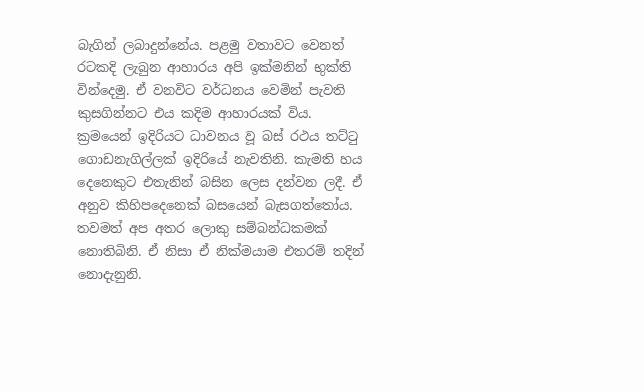බැගින් ලබාදුන්නේය. පළමු වතාවට වෙනත් රටකදි ලැබුන ආහාරය අපි ඉක්මනින් භුක්ති වින්දෙමු. ඒ වනවිට වර්ධනය වෙමින් පැවති කුසගින්නට එය කදිම ආහාරයක් විය. ක්‍රමයෙන් ඉදිරියට ධාවනය වූ බස් රථය තට්ටු ගොඩනැගිල්ලක් ඉදිරියේ නැවතිනි. කැමති හය දෙනෙකුට එතැනින් බසින ලෙස දන්වන ලදී. ඒ අනුව කිහිපදෙනෙක් බසයෙන් බැසගත්තෝය. තවමත් අප අතර ලොකු සම්බන්ධකමක් නොතිබිනි. ඒ නිසා ඒ නික්මයාම එතරම් තදින් නොදැනුනි.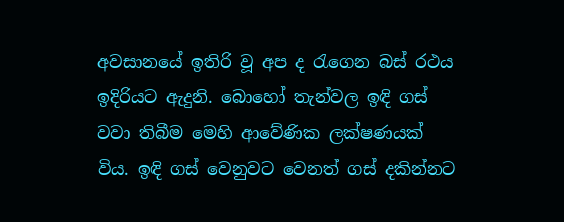අවසානයේ ඉතිරි වූ අප ද රැගෙන බස් රථය ඉදිරියට ඇදුනි. බොහෝ තැන්වල ඉඳි ගස් වවා තිබීම මෙහි ආවේණික ලක්ෂණයක් විය. ඉඳි ගස් වෙනුවට වෙනත් ගස් දකින්නට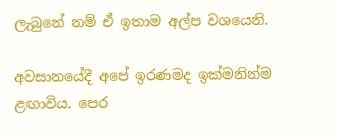ලැබුනේ නම් ඒ ඉතාම අල්ප වශයෙනි.

අවසානයේදී අපේ ඉරණමද ඉක්මනින්ම ළඟාවිය. පෙර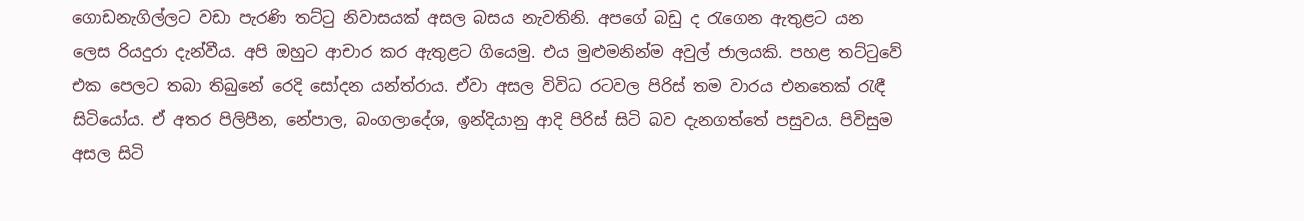ගොඩනැගිල්ලට වඩා පැරණි තට්ටු නිවාසයක් අසල බසය නැවතිනි. අපගේ බඩු ද රැගෙන ඇතුළට යන ලෙස රියදුරා දැන්වීය. අපි ඔහුට ආචාර කර ඇතුළට ගියෙමු. එය මුළුමනින්ම අවුල් ජාලයකි. පහළ තට්ටුවේ එක පෙලට තබා තිබුනේ රෙදි සෝදන යන්ත්රාය. ඒවා අසල විවිධ රටවල පිරිස් තම වාරය එනතෙක් රැඳී සිටියෝය. ඒ අතර පිලිපීන, නේපාල, බංගලාදේශ, ඉන්දියානු ආදි පිරිස් සිටි බව දැනගත්තේ පසුවය. පිවිසුම අසල සිටි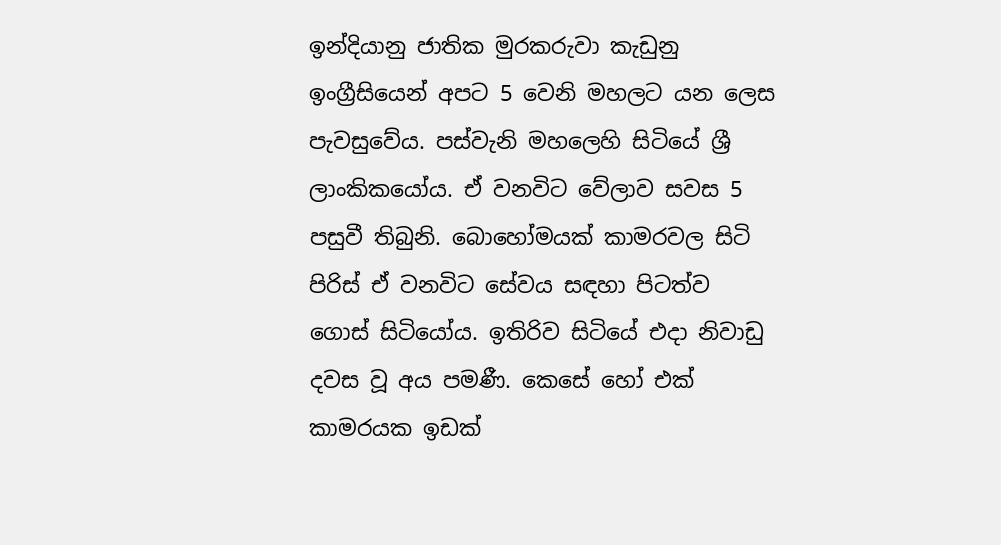ඉන්දියානු ජාතික මුරකරුවා කැඩුනු ඉංග්‍රීසියෙන් අපට 5 වෙනි මහලට යන ලෙස පැවසුවේය. පස්වැනි මහලෙහි සිටියේ ශ්‍රී ලාංකිකයෝය. ඒ වනවිට වේලාව සවස 5 පසුවී තිබුනි. බොහෝමයක් කාමරවල සිටි පිරිස් ඒ වනවිට සේවය සඳහා පිටත්ව ගොස් සිටියෝය. ඉතිරිව සිටියේ එදා නිවාඩු දවස වූ අය පමණී. කෙසේ හෝ එක් කාමරයක ඉඩක්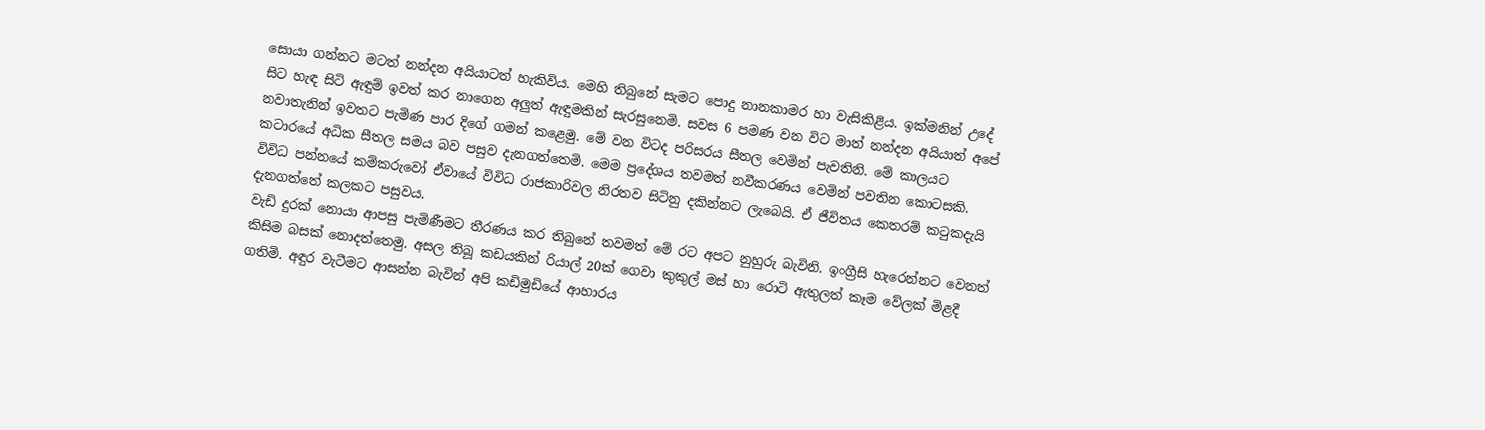සොයා ගන්නට මටත් නන්දන අයියාටත් හැකිවිය. මෙහි තිබුනේ සැමට පොදු නානකාමර හා වැසිකිළිය. ඉක්මනින් උදේ සිට හැඳ සිටි ඇඳුම් ඉවත් කර නාගෙන අලුත් ඇඳුමකින් සැරසුනෙමි. සවස 6 පමණ වන විට මාත් නන්දන අයියාත් අපේ නවාතැනින් ඉවතට පැමිණ පාර දිගේ ගමන් කළෙමු. මේ වන විටද පරිසරය සීතල වෙමින් පැවතිනි. මේ කාලයට කටාරයේ අධික සීතල සමය බව පසුව දැනගත්තෙමි. මෙම ප්‍රදේශය තවමත් නවීකරණය වෙමින් පවතින කොටසකි. විවිධ පන්නයේ කම්කරුවෝ ඒවායේ විවිධ රාජකාරිවල නිරතව සිටිනු දකින්නට ලැබෙයි. ඒ ජීවිතය කෙතරම් කටුකදැයි දැනගත්තේ කලකට පසුවය.
වැඩි දුරක් නොයා ආපසු පැමිණීමට තීරණය කර තිබුනේ තවමත් මේ රට අපට නුහුරු බැවිනි. ඉංග්‍රීසි හැරෙන්නට වෙනත් කිසිම බසක් නොදත්තෙමු. අසල තිබූ කඩයකින් රියාල් 20ක් ගෙවා කුකුල් මස් හා රොටි ඇතුලත් කෑම වේලක් මිළදී ගතිමි. අඳුර වැටීමට ආසන්න බැවින් අපි කඩිමුඩියේ ආහාරය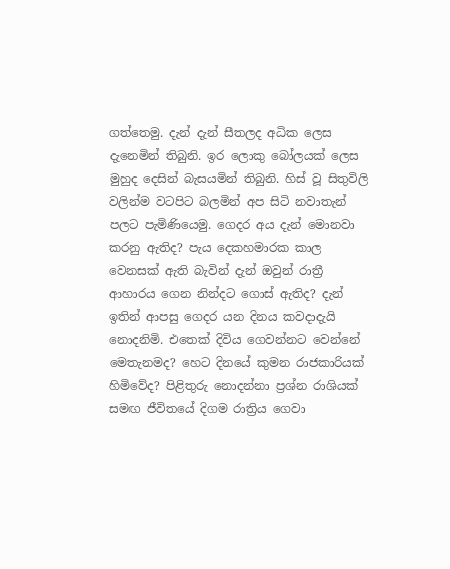ගත්තෙමු. දැන් දැන් සීතලද අධික ලෙස දැනෙමින් තිබුනි. ඉර ලොකු බෝලයක් ලෙස මුහුද දෙසින් බැසයමින් තිබුනි. හිස් වූ සිතුවිලි වලින්ම වටපිට බලමින් අප සිටි නවාතැන් පලට පැමිණියෙමු. ගෙදර අය දැන් මොනවා කරනු ඇතිද? පැය දෙකහමාරක කාල වෙනසක් ඇති බැවින් දැන් ඔවුන් රාත්‍රී ආහාරය ගෙන නින්දට ගොස් ඇතිද? දැන් ඉතින් ආපසු ගෙදර යන දිනය කවදාදැයි නොදනිමි. එතෙක් දිවිය ගෙවන්නට වෙන්නේ මෙතැනමද? හෙට දිනයේ කුමන රාජකාරියක් හිමිවේද? පිළිතුරු නොදන්නා ප්‍රශ්න රාශියක් සමඟ ජීවිතයේ දිගම රාත්‍රිය ගෙවා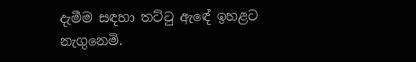දැමීම සඳහා තට්ටු ඇඳේ ඉහළට නැගුනෙමි.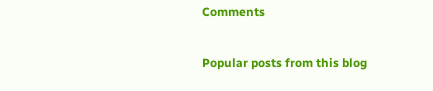Comments

Popular posts from this blog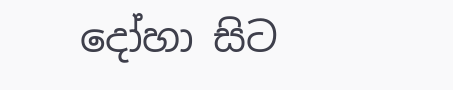දෝහා සිට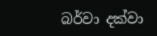බර්වා දක්වා